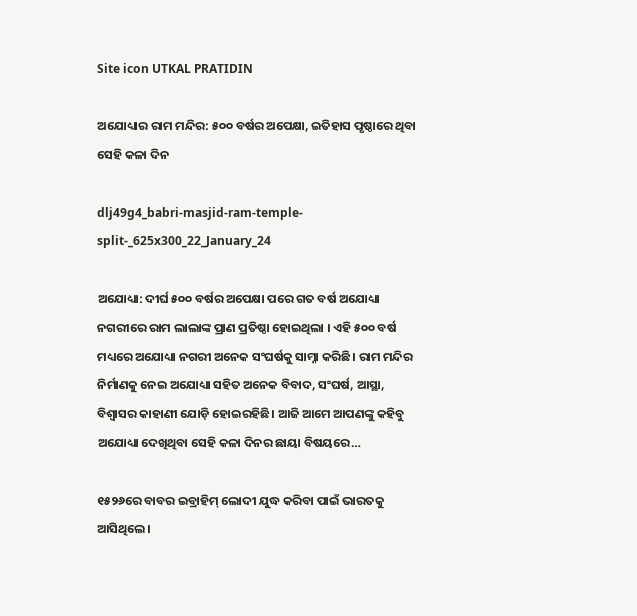Site icon UTKAL PRATIDIN

ଅଯୋଧ୍ୟାର ରାମ ମନ୍ଦିର: ୫୦୦ ବର୍ଷର ଅପେକ୍ଷା, ଇତିହାସ ପୃଷ୍ଠାରେ ଥିବା ସେହି କଳା ଦିନ

dlj49g4_babri-masjid-ram-temple-split-_625x300_22_January_24

ଅଯୋଧ୍ୟା: ଦୀର୍ଘ ୫୦୦ ବର୍ଷର ଅପେକ୍ଷା ପରେ ଗତ ବର୍ଷ ଅଯୋଧ୍ୟା ନଗରୀରେ ରାମ ଲାଲାଙ୍କ ପ୍ରାଣ ପ୍ରତିଷ୍ଠା ହୋଇଥିଲା । ଏହି ୫୦୦ ବର୍ଷ ମଧ୍ୟରେ ଅଯୋଧ୍ୟା ନଗରୀ ଅନେକ ସଂଘର୍ଷକୁ ସାମ୍ନା କରିଛି। ରାମ ମନ୍ଦିର ନିର୍ମାଣକୁ ନେଇ ଅଯୋଧ୍ୟା ସହିତ ଅନେକ ବିବାଦ, ସଂଘର୍ଷ, ଆସ୍ଥା, ବିଶ୍ଵାସର କାହାଣୀ ଯୋଡ଼ି ହୋଇରହିଛି। ଆଜି ଆମେ ଆପଣଙ୍କୁ କହିବୁ ଅଯୋଧ୍ୟା ଦେଖିଥିବା ସେହି କଳା ଦିନର ଛାୟା ବିଷୟରେ…

୧୫୨୬ରେ ବାବର ଇବ୍ରାହିମ୍ ଲୋଦୀ ଯୁଦ୍ଧ କରିବା ପାଇଁ ଭାରତକୁ ଆସିଥିଲେ।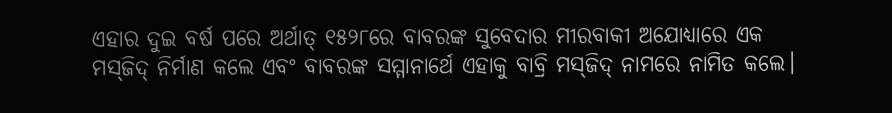ଏହାର ଦୁଇ ବର୍ଷ ପରେ ଅର୍ଥାତ୍ ୧୫୨୮ରେ ବାବରଙ୍କ ସୁବେଦାର ମୀରବାକୀ ଅଯୋଧ୍ୟାରେ ଏକ ମସ୍‌ଜିଦ୍ ନିର୍ମାଣ କଲେ ଏବଂ ବାବରଙ୍କ ସମ୍ମାନାର୍ଥେ ଏହାକୁ ବାବ୍ରି ମସ୍‌ଜିଦ୍ ନାମରେ ନାମିତ କଲେ।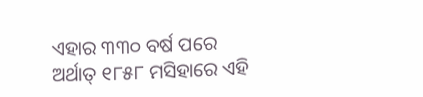ଏହାର ୩୩୦ ବର୍ଷ ପରେ ଅର୍ଥାତ୍ ୧୮୫୮ ମସିହାରେ ଏହି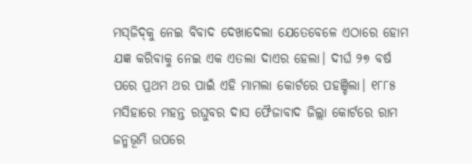ମସ୍‌ଜିଦ୍‌କୁ ନେଇ ବିବାଦ ଦେଖାଦେଲା ଯେତେବେଳେ ଏଠାରେ ହୋମ ଯଜ୍ଞ କରିବାକୁ ନେଇ ଏକ ଏତଲା ଦାଏର ହେଲା। ଦୀର୍ଘ ୨୭ ବର୍ଷ ପରେ ପ୍ରଥମ ଥର ପାଇଁ ଏହି ମାମଲା କୋର୍ଟରେ ପହଞ୍ଚିଲା। ୧୮୮୫ ମସିହାରେ ମହନ୍ତ ରଘୁବର ଦାସ ଫୈଜାବାଦ ଜିଲ୍ଲା କୋର୍ଟରେ ରାମ ଜନ୍ମଭୂମି ଉପରେ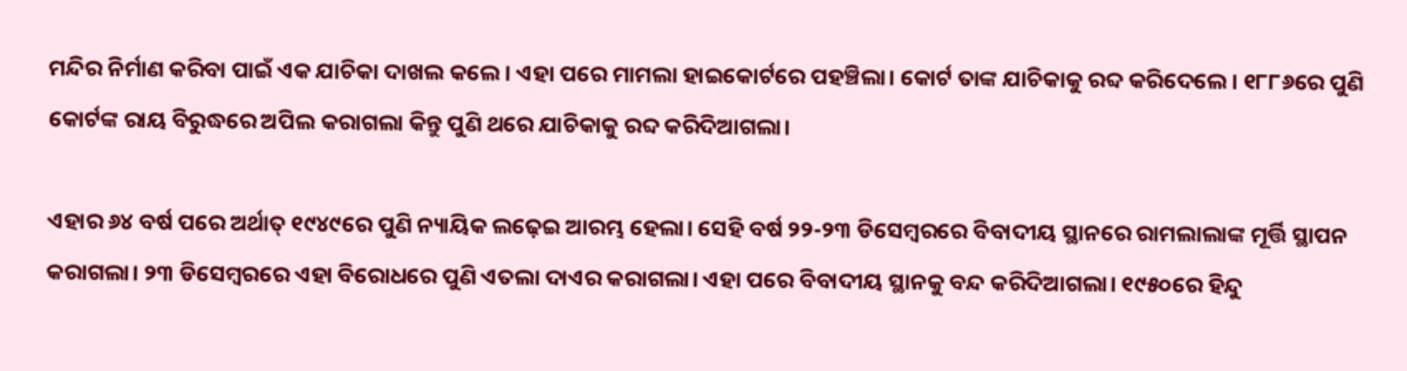ମନ୍ଦିର ନିର୍ମାଣ କରିବା ପାଇଁ ଏକ ଯାଚିକା ଦାଖଲ କଲେ। ଏହା ପରେ ମାମଲା ହାଇକୋର୍ଟରେ ପହଞ୍ଚିଲା। କୋର୍ଟ ତାଙ୍କ ଯାଚିକାକୁ ରବ୍ଦ କରିଦେଲେ। ୧୮୮୬ରେ ପୁଣି କୋର୍ଟଙ୍କ ରାୟ ବିରୁଦ୍ଧରେ ଅପିଲ କରାଗଲା କିନ୍ତୁ ପୁଣି ଥରେ ଯାଚିକାକୁ ରବ୍ଦ କରିଦିଆଗଲା।

ଏହାର ୬୪ ବର୍ଷ ପରେ ଅର୍ଥାତ୍ ୧୯୪୯ରେ ପୁଣି ନ୍ୟାୟିକ ଲଢ଼େଇ ଆରମ୍ଭ ହେଲା। ସେହି ବର୍ଷ ୨୨-୨୩ ଡିସେମ୍ବରରେ ବିବାଦୀୟ ସ୍ଥାନରେ ରାମଲାଲାଙ୍କ ମୂର୍ତ୍ତି ସ୍ଥାପନ କରାଗଲା। ୨୩ ଡିସେମ୍ବରରେ ଏହା ବିରୋଧରେ ପୁଣି ଏତଲା ଦାଏର କରାଗଲା। ଏହା ପରେ ବିବାଦୀୟ ସ୍ଥାନକୁ ବନ୍ଦ କରିଦିଆଗଲା। ୧୯୫୦ରେ ହିନ୍ଦୁ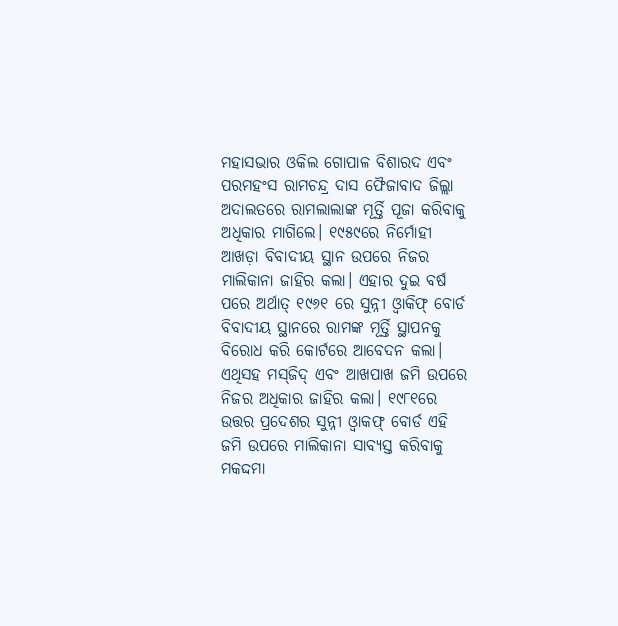ମହାସଭାର ଓକିଲ ଗୋପାଳ ବିଶାରଦ ଏବଂ ପରମହଂସ ରାମଚନ୍ଦ୍ର ଦାସ ଫୈଜାବାଦ ଜିଲ୍ଲା ଅଦାଲତରେ ରାମଲାଲାଙ୍କ ମୂର୍ତ୍ତି ପୂଜା କରିବାକୁ ଅଧିକାର ମାଗିଲେ। ୧୯୫୯ରେ ନିର୍ମୋହୀ ଆଖଡ଼ା ବିବାଦୀୟ ସ୍ଥାନ ଉପରେ ନିଜର ମାଲିକାନା ଜାହିର କଲା। ଏହାର ଦୁଇ ବର୍ଷ ପରେ ଅର୍ଥାତ୍ ୧୯୬୧ ରେ ସୁନ୍ନୀ ଓ୍ଵାକିଫ୍ ବୋର୍ଡ ବିବାଦୀୟ ସ୍ଥାନରେ ରାମଙ୍କ ମୂର୍ତ୍ତି ସ୍ଥାପନକୁ ବିରୋଧ କରି କୋର୍ଟରେ ଆବେଦନ କଲା। ଏଥିସହ ମସ୍‌ଜିଦ୍ ଏବଂ ଆଖପାଖ ଜମି ଉପରେ ନିଜର ଅଧିକାର ଜାହିର କଲା। ୧୯୮୧ରେ ଉତ୍ତର ପ୍ରଦେଶର ସୁନ୍ନୀ ଓ୍ଵାକଫ୍ ବୋର୍ଡ ଏହି ଜମି ଉପରେ ମାଲିକାନା ସାବ୍ୟସ୍ତ କରିବାକୁ ମକଦ୍ଦମା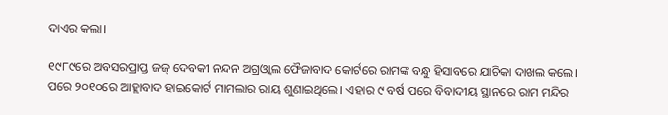ଦାଏର କଲା।

୧୯୮୯ରେ ଅବସରପ୍ରାପ୍ତ ଜଜ୍ ଦେବକୀ ନନ୍ଦନ ଅଗ୍ରଓ୍ଵାଲ ଫୈଜାବାଦ କୋର୍ଟରେ ରାମଙ୍କ ବନ୍ଧୁ ହିସାବରେ ଯାଚିକା ଦାଖଲ କଲେ। ପରେ ୨୦୧୦ରେ ଆହ୍ଲାବାଦ ହାଇକୋର୍ଟ ମାମଲାର ରାୟ ଶୁଣାଇଥିଲେ। ଏହାର ୯ ବର୍ଷ ପରେ ବିବାଦୀୟ ସ୍ଥାନରେ ରାମ ମନ୍ଦିର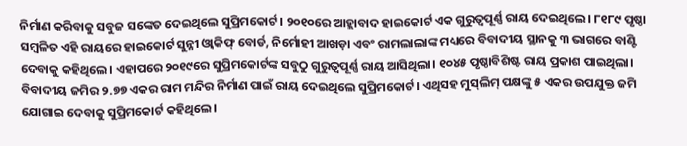ନିର୍ମାଣ କରିବାକୁ ସବୁଜ ସଙ୍କେତ ଦେଇଥିଲେ ସୁପ୍ରିମକୋର୍ଟ। ୨୦୧୦ରେ ଆହ୍ଲାବାଦ ହାଇକୋର୍ଟ ଏକ ଗୁରୁତ୍ଵପୂର୍ଣ୍ଣ ରାୟ ଦେଇଥିଲେ। ୮୧୮୯ ପୃଷ୍ଠା ସମ୍ବଳିତ ଏହି ରାୟରେ ହାଇକୋର୍ଟ ସୁନ୍ନୀ ଓ୍ଵାକିଫ୍ ବୋର୍ଡ, ନିର୍ମୋହୀ ଆଖଡ଼ା ଏବଂ ରାମଲାଲାଙ୍କ ମଧ୍ୟରେ ବିବାଦୀୟ ସ୍ଥାନକୁ ୩ ଭାଗରେ ବାଣ୍ଟି ଦେବାକୁ କହିଥିଲେ। ଏହାପରେ ୨୦୧୯ରେ ସୁପ୍ରିମକୋର୍ଟଙ୍କ ସବୁଠୁ ଗୁରୁତ୍ଵପୂର୍ଣ୍ଣ ରାୟ ଆସିଥିଲା। ୧୦୪୫ ପୃଷ୍ଠାବିଶିଷ୍ଟ ରାୟ ପ୍ରକାଶ ପାଇଥିଲା। ବିବାଦୀୟ ଜମିର ୨.୭୭ ଏକର ରାମ ମନ୍ଦିର ନିର୍ମାଣ ପାଇଁ ରାୟ ଦେଇଥିଲେ ସୁପ୍ରିମକୋର୍ଟ। ଏଥିସହ ମୁସ୍‌ଲିମ୍ ପକ୍ଷଙ୍କୁ ୫ ଏକର ଉପଯୁକ୍ତ ଜମି ଯୋଗାଇ ଦେବାକୁ ସୁପ୍ରିମକୋର୍ଟ କହିଥିଲେ।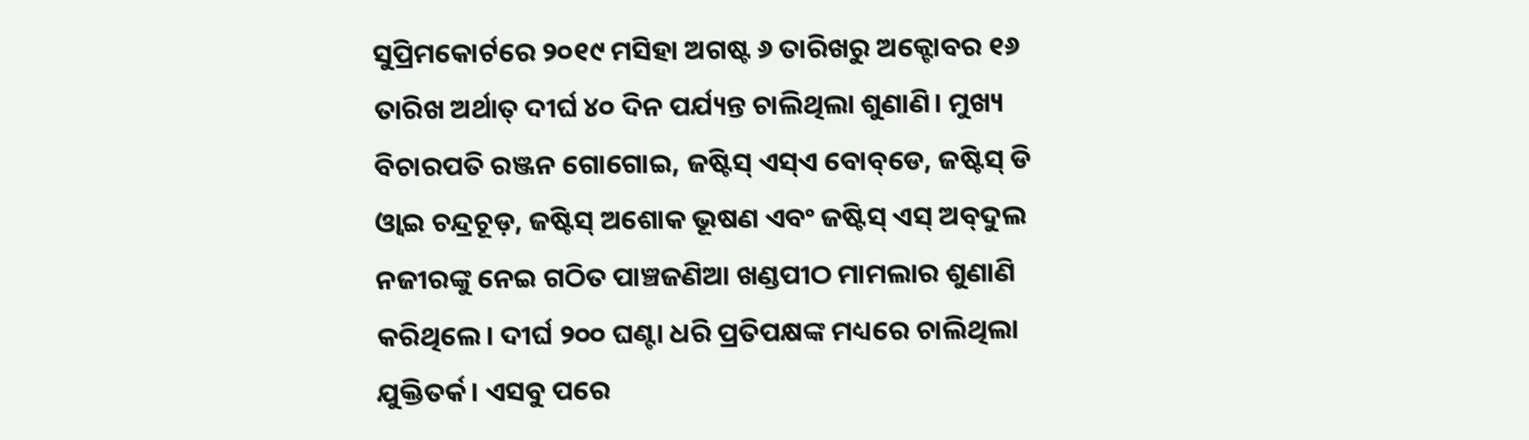ସୁପ୍ରିମକୋର୍ଟରେ ୨୦୧୯ ମସିହା ଅଗଷ୍ଟ ୬ ତାରିଖରୁ ଅକ୍ଟୋବର ୧୬ ତାରିଖ ଅର୍ଥାତ୍ ଦୀର୍ଘ ୪୦ ଦିନ ପର୍ଯ୍ୟନ୍ତ ଚାଲିଥିଲା ଶୁଣାଣି। ମୁଖ୍ୟ ବିଚାରପତି ରଞ୍ଜନ ଗୋଗୋଇ, ଜଷ୍ଟିସ୍ ଏସ୍‌ଏ ବୋବ୍‌ଡେ, ଜଷ୍ଟିସ୍ ଡି ଓ୍ଵାଇ ଚନ୍ଦ୍ରଚୂଡ଼, ଜଷ୍ଟିସ୍ ଅଶୋକ ଭୂଷଣ ଏବଂ ଜଷ୍ଟିସ୍ ଏସ୍ ଅବ୍‌ଦୁଲ ନଜୀରଙ୍କୁ ନେଇ ଗଠିତ ପାଞ୍ଚଜଣିଆ ଖଣ୍ଡପୀଠ ମାମଲାର ଶୁଣାଣି କରିଥିଲେ। ଦୀର୍ଘ ୨୦୦ ଘଣ୍ଟା ଧରି ପ୍ରତିପକ୍ଷଙ୍କ ମଧ୍ୟରେ ଚାଲିଥିଲା ଯୁକ୍ତିତର୍କ। ଏସବୁ ପରେ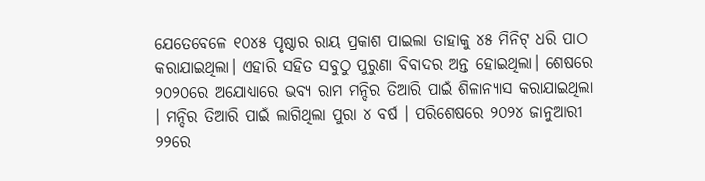ଯେତେବେଳେ ୧୦୪୫ ପୃଷ୍ଠାର ରାୟ ପ୍ରକାଶ ପାଇଲା ତାହାକୁ ୪୫ ମିନିଟ୍ ଧରି ପାଠ କରାଯାଇଥିଲା। ଏହାରି ସହିତ ସବୁଠୁ ପୁରୁଣା ବିବାଦର ଅନ୍ତ ହୋଇଥିଲା। ଶେଷରେ ୨୦୨୦ରେ ଅଯୋଧ୍ୟାରେ ଭବ୍ୟ ରାମ ମନ୍ଦିର ତିଆରି ପାଇଁ ଶିଳାନ୍ୟାସ କରାଯାଇଥିଲା । ମନ୍ଦିର ତିଆରି ପାଇଁ ଲାଗିଥିଲା ପୁରା ୪ ବର୍ଷ । ପରିଶେଷରେ ୨୦୨୪ ଜାନୁଆରୀ ୨୨ରେ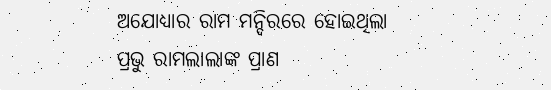ଅଯୋଧ୍ୟାର ରାମ ମନ୍ଦିରରେ ହୋଇଥିଲା ପ୍ରଭୁ ରାମଲାଲାଙ୍କ ପ୍ରାଣ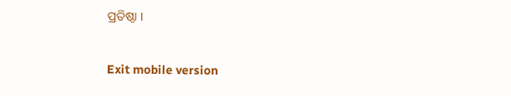ପ୍ରତିଷ୍ଠା ।

Exit mobile version